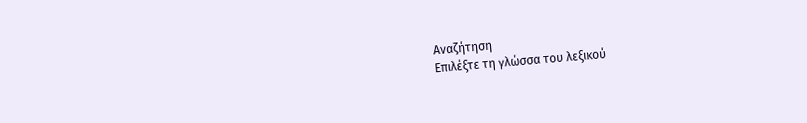Αναζήτηση
Επιλέξτε τη γλώσσα του λεξικού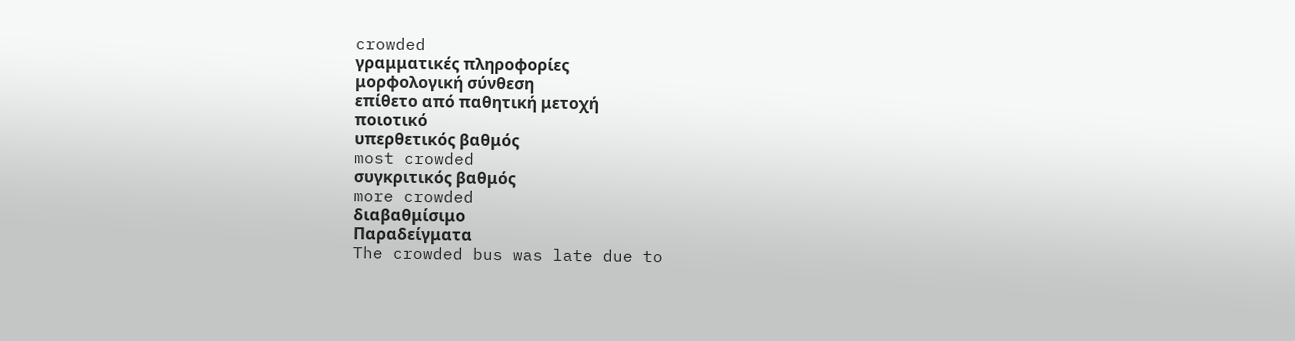crowded
γραμματικές πληροφορίες
μορφολογική σύνθεση
επίθετο από παθητική μετοχή
ποιοτικό
υπερθετικός βαθμός
most crowded
συγκριτικός βαθμός
more crowded
διαβαθμίσιμο
Παραδείγματα
The crowded bus was late due to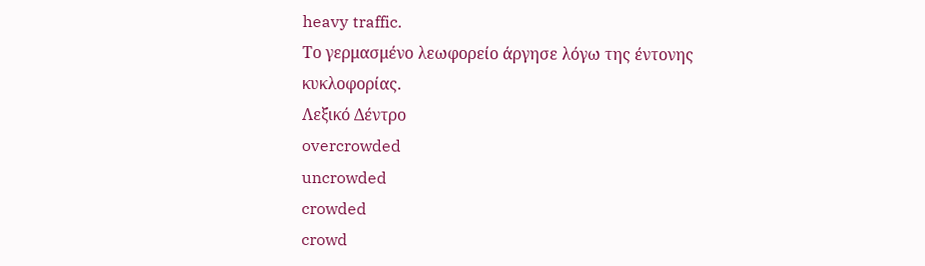heavy traffic.
Το γερμασμένο λεωφορείο άργησε λόγω της έντονης κυκλοφορίας.
Λεξικό Δέντρο
overcrowded
uncrowded
crowded
crowd